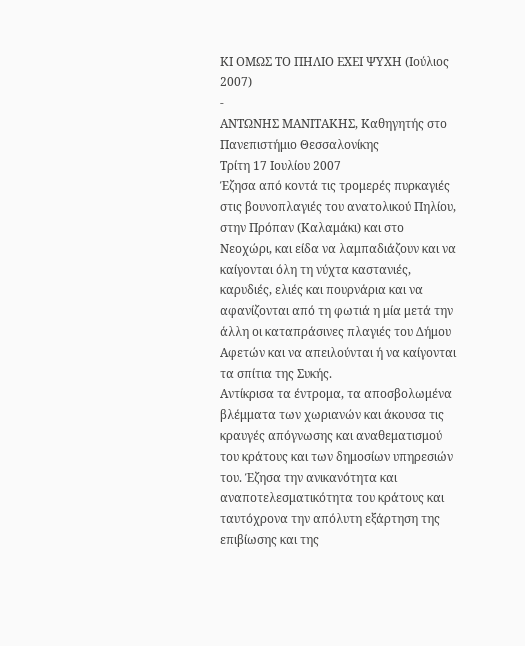ΚΙ ΟΜΩΣ ΤΟ ΠΗΛΙΟ ΕΧΕΙ ΨΥΧΗ (Ιούλιος 2007)
-
ΑΝΤΩΝΗΣ ΜΑΝΙΤΑΚΗΣ, Καθηγητής στο Πανεπιστήμιο Θεσσαλονίκης
Τρίτη 17 Ιουλίου 2007
Έζησα από κοντά τις τρομερές πυρκαγιές στις βουνοπλαγιές του ανατολικού Πηλίου, στην Πρόπαν (Καλαμάκι) και στο Νεοχώρι, και είδα να λαμπαδιάζουν και να καίγονται όλη τη νύχτα καστανιές, καρυδιές, ελιές και πουρνάρια και να αφανίζονται από τη φωτιά η μία μετά την άλλη οι καταπράσινες πλαγιές του Δήμου Αφετών και να απειλούνται ή να καίγονται τα σπίτια της Συκής.
Αντίκρισα τα έντρομα, τα αποσβολωμένα βλέμματα των χωριανών και άκουσα τις κραυγές απόγνωσης και αναθεματισμού του κράτους και των δημοσίων υπηρεσιών του. Έζησα την ανικανότητα και αναποτελεσματικότητα του κράτους και ταυτόχρονα την απόλυτη εξάρτηση της επιβίωσης και της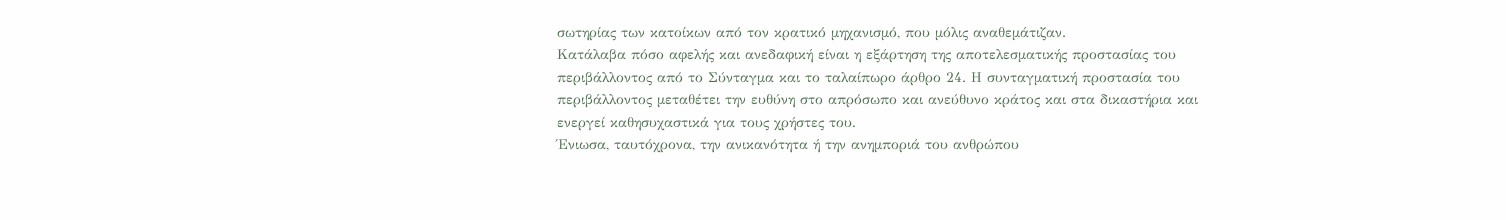σωτηρίας των κατοίκων από τον κρατικό μηχανισμό, που μόλις αναθεμάτιζαν.
Κατάλαβα πόσο αφελής και ανεδαφική είναι η εξάρτηση της αποτελεσματικής προστασίας του περιβάλλοντος από το Σύνταγμα και το ταλαίπωρο άρθρο 24. Η συνταγματική προστασία του περιβάλλοντος μεταθέτει την ευθύνη στο απρόσωπο και ανεύθυνο κράτος και στα δικαστήρια και ενεργεί καθησυχαστικά για τους χρήστες του.
Ένιωσα, ταυτόχρονα, την ανικανότητα ή την ανημποριά του ανθρώπου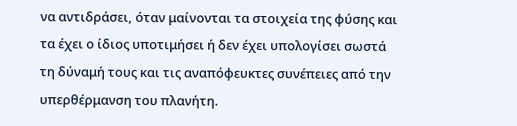να αντιδράσει, όταν μαίνονται τα στοιχεία της φύσης και τα έχει ο ίδιος υποτιμήσει ή δεν έχει υπολογίσει σωστά τη δύναμή τους και τις αναπόφευκτες συνέπειες από την υπερθέρμανση του πλανήτη.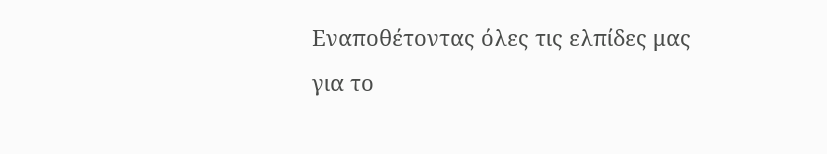Εναποθέτοντας όλες τις ελπίδες μας για το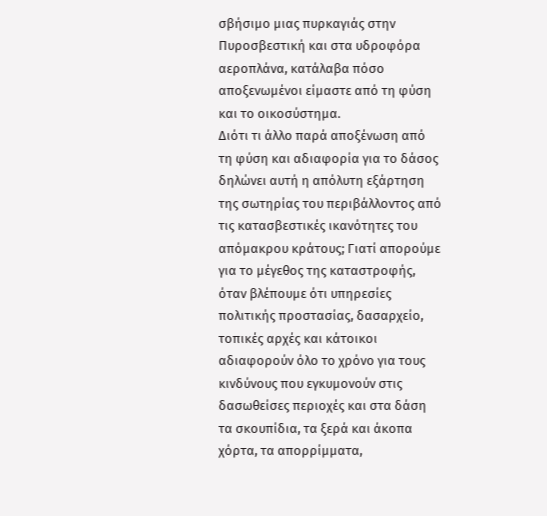σβήσιμο μιας πυρκαγιάς στην Πυροσβεστική και στα υδροφόρα αεροπλάνα, κατάλαβα πόσο αποξενωμένοι είμαστε από τη φύση και το οικοσύστημα.
Διότι τι άλλο παρά αποξένωση από τη φύση και αδιαφορία για το δάσος δηλώνει αυτή η απόλυτη εξάρτηση της σωτηρίας του περιβάλλοντος από τις κατασβεστικές ικανότητες του απόμακρου κράτους; Γιατί απορούμε για το μέγεθος της καταστροφής, όταν βλέπουμε ότι υπηρεσίες πολιτικής προστασίας, δασαρχείο, τοπικές αρχές και κάτοικοι αδιαφορούν όλο το χρόνο για τους κινδύνους που εγκυμονούν στις δασωθείσες περιοχές και στα δάση τα σκουπίδια, τα ξερά και άκοπα χόρτα, τα απορρίμματα,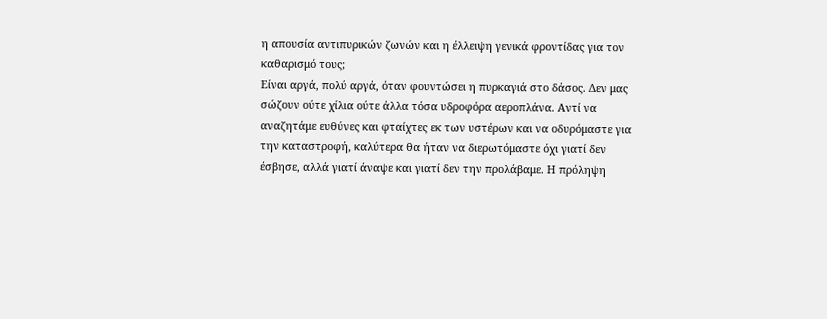η απουσία αντιπυρικών ζωνών και η έλλειψη γενικά φροντίδας για τον καθαρισμό τους;
Είναι αργά, πολύ αργά, όταν φουντώσει η πυρκαγιά στο δάσος. Δεν μας σώζουν ούτε χίλια ούτε άλλα τόσα υδροφόρα αεροπλάνα. Αντί να αναζητάμε ευθύνες και φταίχτες εκ των υστέρων και να οδυρόμαστε για την καταστροφή, καλύτερα θα ήταν να διερωτόμαστε όχι γιατί δεν έσβησε, αλλά γιατί άναψε και γιατί δεν την προλάβαμε. Η πρόληψη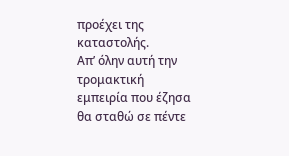προέχει της καταστολής.
Απ’ όλην αυτή την τρομακτική εμπειρία που έζησα θα σταθώ σε πέντε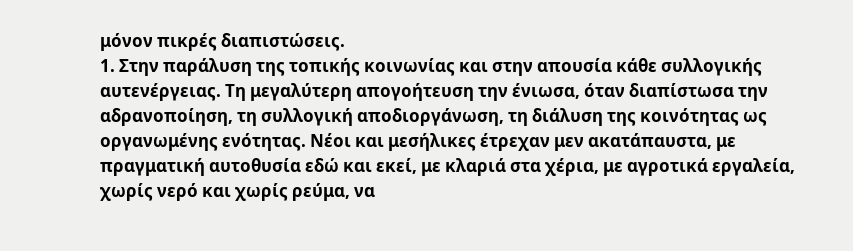μόνον πικρές διαπιστώσεις.
1. Στην παράλυση της τοπικής κοινωνίας και στην απουσία κάθε συλλογικής αυτενέργειας. Τη μεγαλύτερη απογοήτευση την ένιωσα, όταν διαπίστωσα την αδρανοποίηση, τη συλλογική αποδιοργάνωση, τη διάλυση της κοινότητας ως οργανωμένης ενότητας. Νέοι και μεσήλικες έτρεχαν μεν ακατάπαυστα, με πραγματική αυτοθυσία εδώ και εκεί, με κλαριά στα χέρια, με αγροτικά εργαλεία, χωρίς νερό και χωρίς ρεύμα, να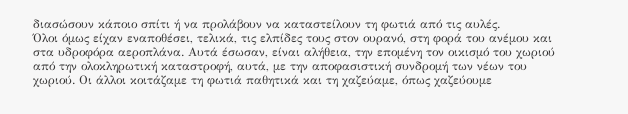διασώσουν κάποιο σπίτι ή να προλάβουν να καταστείλουν τη φωτιά από τις αυλές.
Όλοι όμως είχαν εναποθέσει, τελικά, τις ελπίδες τους στον ουρανό, στη φορά του ανέμου και στα υδροφόρα αεροπλάνα. Αυτά έσωσαν, είναι αλήθεια, την επομένη τον οικισμό του χωριού από την ολοκληρωτική καταστροφή, αυτά, με την αποφασιστική συνδρομή των νέων του χωριού. Οι άλλοι κοιτάζαμε τη φωτιά παθητικά και τη χαζεύαμε, όπως χαζεύουμε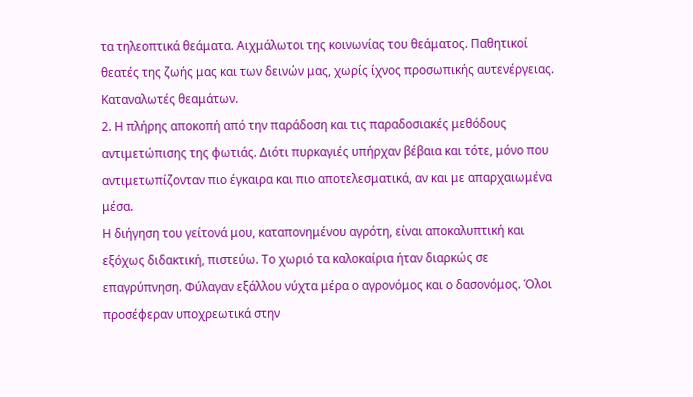τα τηλεοπτικά θεάματα. Αιχμάλωτοι της κοινωνίας του θεάματος. Παθητικοί θεατές της ζωής μας και των δεινών μας, χωρίς ίχνος προσωπικής αυτενέργειας. Καταναλωτές θεαμάτων.
2. Η πλήρης αποκοπή από την παράδοση και τις παραδοσιακές μεθόδους αντιμετώπισης της φωτιάς. Διότι πυρκαγιές υπήρχαν βέβαια και τότε, μόνο που αντιμετωπίζονταν πιο έγκαιρα και πιο αποτελεσματικά, αν και με απαρχαιωμένα μέσα.
Η διήγηση του γείτονά μου, καταπονημένου αγρότη, είναι αποκαλυπτική και εξόχως διδακτική, πιστεύω. Το χωριό τα καλοκαίρια ήταν διαρκώς σε επαγρύπνηση. Φύλαγαν εξάλλου νύχτα μέρα ο αγρονόμος και ο δασονόμος. Όλοι προσέφεραν υποχρεωτικά στην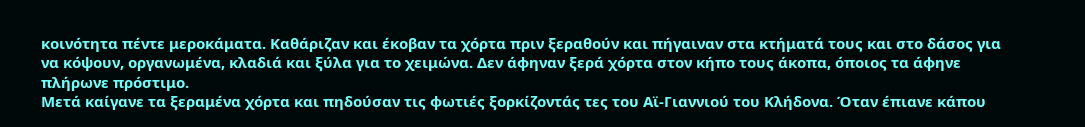κοινότητα πέντε μεροκάματα. Καθάριζαν και έκοβαν τα χόρτα πριν ξεραθούν και πήγαιναν στα κτήματά τους και στο δάσος για να κόψουν, οργανωμένα, κλαδιά και ξύλα για το χειμώνα. Δεν άφηναν ξερά χόρτα στον κήπο τους άκοπα, όποιος τα άφηνε πλήρωνε πρόστιμο.
Μετά καίγανε τα ξεραμένα χόρτα και πηδούσαν τις φωτιές ξορκίζοντάς τες του Αϊ-Γιαννιού του Κλήδονα. Όταν έπιανε κάπου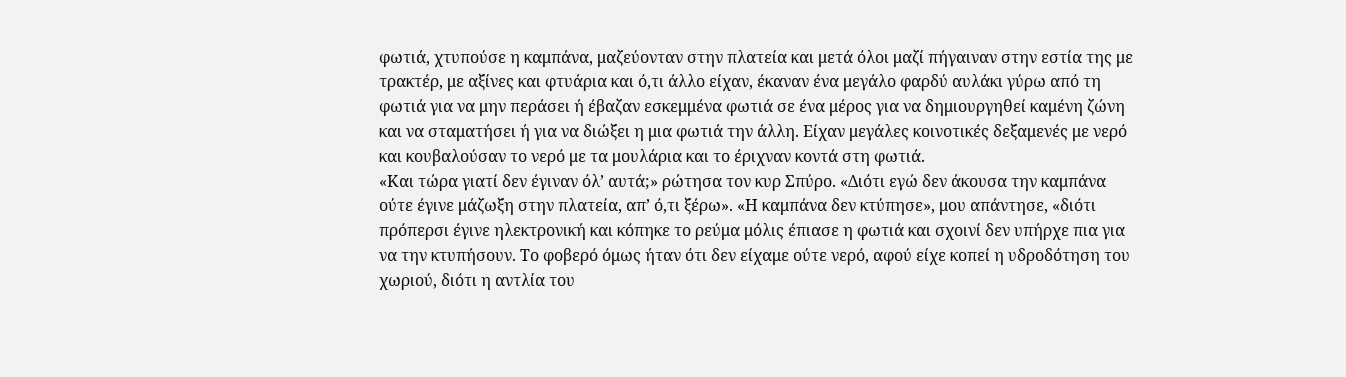φωτιά, χτυπούσε η καμπάνα, μαζεύονταν στην πλατεία και μετά όλοι μαζί πήγαιναν στην εστία της με τρακτέρ, με αξίνες και φτυάρια και ό,τι άλλο είχαν, έκαναν ένα μεγάλο φαρδύ αυλάκι γύρω από τη φωτιά για να μην περάσει ή έβαζαν εσκεμμένα φωτιά σε ένα μέρος για να δημιουργηθεί καμένη ζώνη και να σταματήσει ή για να διώξει η μια φωτιά την άλλη. Είχαν μεγάλες κοινοτικές δεξαμενές με νερό και κουβαλούσαν το νερό με τα μουλάρια και το έριχναν κοντά στη φωτιά.
«Και τώρα γιατί δεν έγιναν όλ’ αυτά;» ρώτησα τον κυρ Σπύρο. «Διότι εγώ δεν άκουσα την καμπάνα ούτε έγινε μάζωξη στην πλατεία, απ’ ό,τι ξέρω». «Η καμπάνα δεν κτύπησε», μου απάντησε, «διότι πρόπερσι έγινε ηλεκτρονική και κόπηκε το ρεύμα μόλις έπιασε η φωτιά και σχοινί δεν υπήρχε πια για να την κτυπήσουν. Το φοβερό όμως ήταν ότι δεν είχαμε ούτε νερό, αφού είχε κοπεί η υδροδότηση του χωριού, διότι η αντλία του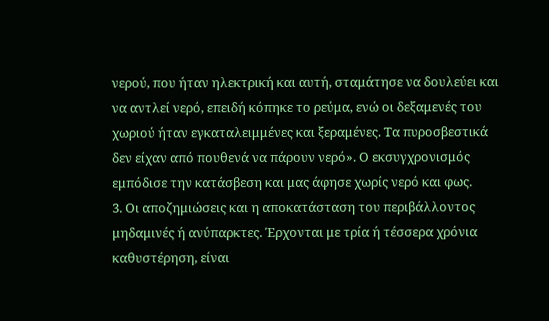νερού, που ήταν ηλεκτρική και αυτή, σταμάτησε να δουλεύει και να αντλεί νερό, επειδή κόπηκε το ρεύμα, ενώ οι δεξαμενές του χωριού ήταν εγκαταλειμμένες και ξεραμένες. Τα πυροσβεστικά δεν είχαν από πουθενά να πάρουν νερό». Ο εκσυγχρονισμός εμπόδισε την κατάσβεση και μας άφησε χωρίς νερό και φως.
3. Οι αποζημιώσεις και η αποκατάσταση του περιβάλλοντος μηδαμινές ή ανύπαρκτες. Έρχονται με τρία ή τέσσερα χρόνια καθυστέρηση, είναι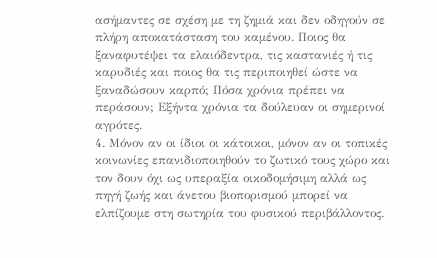ασήμαντες σε σχέση με τη ζημιά και δεν οδηγούν σε πλήρη αποκατάσταση του καμένου. Ποιος θα ξαναφυτέψει τα ελαιόδεντρα, τις καστανιές ή τις καρυδιές και ποιος θα τις περιποιηθεί ώστε να ξαναδώσουν καρπό; Πόσα χρόνια πρέπει να περάσουν; Εξήντα χρόνια τα δούλευαν οι σημερινοί αγρότες.
4. Μόνον αν οι ίδιοι οι κάτοικοι, μόνον αν οι τοπικές κοινωνίες επανιδιοποιηθούν το ζωτικό τους χώρο και τον δουν όχι ως υπεραξία οικοδομήσιμη αλλά ως πηγή ζωής και άνετου βιοπορισμού μπορεί να ελπίζουμε στη σωτηρία του φυσικού περιβάλλοντος.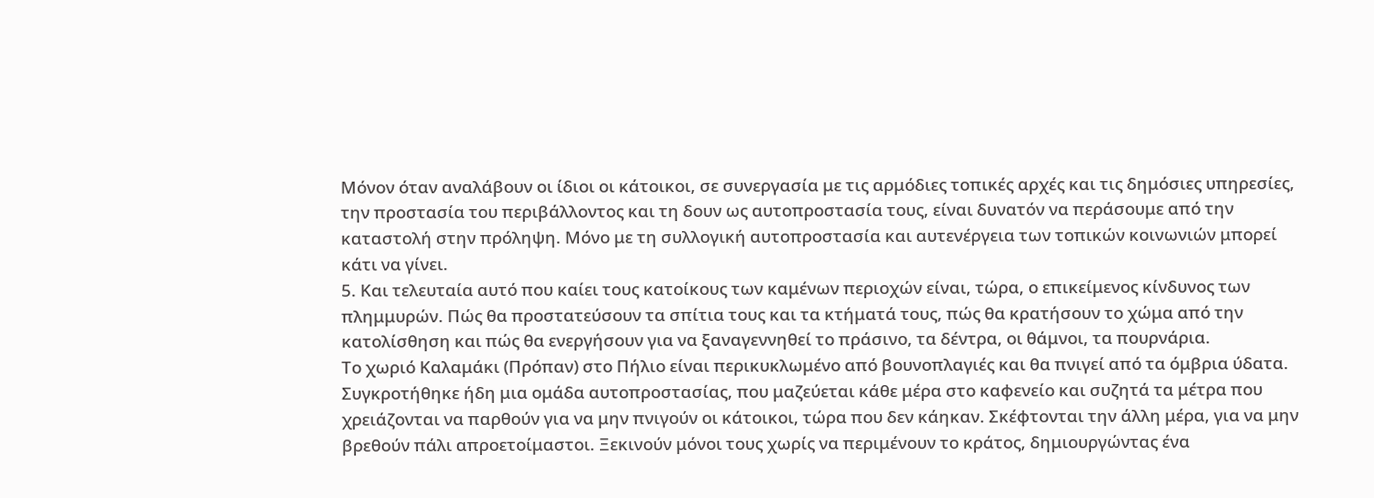Μόνον όταν αναλάβουν οι ίδιοι οι κάτοικοι, σε συνεργασία με τις αρμόδιες τοπικές αρχές και τις δημόσιες υπηρεσίες, την προστασία του περιβάλλοντος και τη δουν ως αυτοπροστασία τους, είναι δυνατόν να περάσουμε από την καταστολή στην πρόληψη. Μόνο με τη συλλογική αυτοπροστασία και αυτενέργεια των τοπικών κοινωνιών μπορεί κάτι να γίνει.
5. Και τελευταία αυτό που καίει τους κατοίκους των καμένων περιοχών είναι, τώρα, ο επικείμενος κίνδυνος των πλημμυρών. Πώς θα προστατεύσουν τα σπίτια τους και τα κτήματά τους, πώς θα κρατήσουν το χώμα από την κατολίσθηση και πώς θα ενεργήσουν για να ξαναγεννηθεί το πράσινο, τα δέντρα, οι θάμνοι, τα πουρνάρια.
Το χωριό Καλαμάκι (Πρόπαν) στο Πήλιο είναι περικυκλωμένο από βουνοπλαγιές και θα πνιγεί από τα όμβρια ύδατα. Συγκροτήθηκε ήδη μια ομάδα αυτοπροστασίας, που μαζεύεται κάθε μέρα στο καφενείο και συζητά τα μέτρα που χρειάζονται να παρθούν για να μην πνιγούν οι κάτοικοι, τώρα που δεν κάηκαν. Σκέφτονται την άλλη μέρα, για να μην βρεθούν πάλι απροετοίμαστοι. Ξεκινούν μόνοι τους χωρίς να περιμένουν το κράτος, δημιουργώντας ένα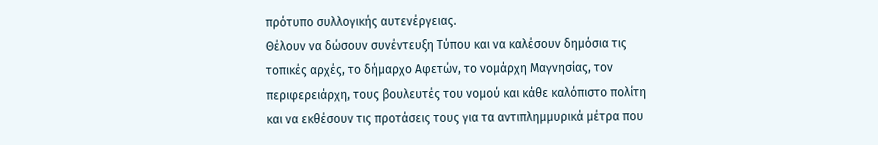πρότυπο συλλογικής αυτενέργειας.
Θέλουν να δώσουν συνέντευξη Τύπου και να καλέσουν δημόσια τις τοπικές αρχές, το δήμαρχο Αφετών, το νομάρχη Μαγνησίας, τον περιφερειάρχη, τους βουλευτές του νομού και κάθε καλόπιστο πολίτη και να εκθέσουν τις προτάσεις τους για τα αντιπλημμυρικά μέτρα που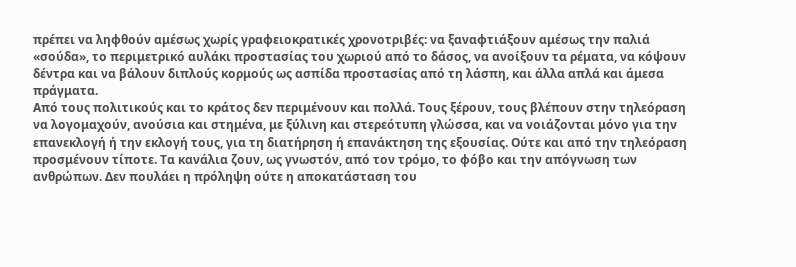πρέπει να ληφθούν αμέσως χωρίς γραφειοκρατικές χρονοτριβές: να ξαναφτιάξουν αμέσως την παλιά «σούδα», το περιμετρικό αυλάκι προστασίας του χωριού από το δάσος, να ανοίξουν τα ρέματα, να κόψουν δέντρα και να βάλουν διπλούς κορμούς ως ασπίδα προστασίας από τη λάσπη, και άλλα απλά και άμεσα πράγματα.
Από τους πολιτικούς και το κράτος δεν περιμένουν και πολλά. Τους ξέρουν, τους βλέπουν στην τηλεόραση να λογομαχούν, ανούσια και στημένα, με ξύλινη και στερεότυπη γλώσσα, και να νοιάζονται μόνο για την επανεκλογή ή την εκλογή τους, για τη διατήρηση ή επανάκτηση της εξουσίας. Ούτε και από την τηλεόραση προσμένουν τίποτε. Τα κανάλια ζουν, ως γνωστόν, από τον τρόμο, το φόβο και την απόγνωση των ανθρώπων. Δεν πουλάει η πρόληψη ούτε η αποκατάσταση του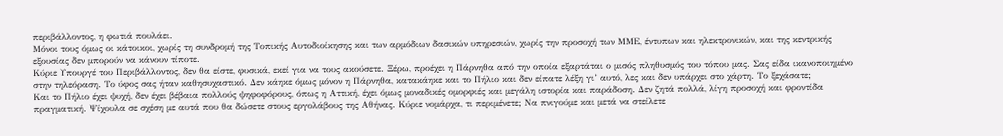περιβάλλοντος, η φωτιά πουλάει.
Μόνοι τους όμως οι κάτοικοι, χωρίς τη συνδρομή της Τοπικής Αυτοδιοίκησης και των αρμόδιων δασικών υπηρεσιών, χωρίς την προσοχή των ΜΜΕ, έντυπων και ηλεκτρονικών, και της κεντρικής εξουσίας δεν μπορούν να κάνουν τίποτε.
Κύριε Υπουργέ του Περιβάλλοντος, δεν θα είστε, φυσικά, εκεί για να τους ακούσετε. Ξέρω, προέχει η Πάρνηθα από την οποία εξαρτάται ο μισός πληθυσμός του τόπου μας. Σας είδα ικανοποιημένο στην τηλεόραση. Το ύφος σας ήταν καθησυχαστικό. Δεν κάηκε όμως μόνον η Πάρνηθα, κατακάηκε και το Πήλιο και δεν είπατε λέξη γι’ αυτό, λες και δεν υπάρχει στο χάρτη. Το ξεχάσατε;
Και το Πήλιο έχει ψυχή, δεν έχει βέβαια πολλούς ψηφοφόρους, όπως η Αττική, έχει όμως μοναδικές ομορφιές και μεγάλη ιστορία και παράδοση. Δεν ζητά πολλά, λίγη προσοχή και φροντίδα πραγματική. Ψίχουλα σε σχέση με αυτά που θα δώσετε στους εργολάβους της Αθήνας. Κύριε νομάρχα, τι περιμένετε; Να πνιγούμε και μετά να στείλετε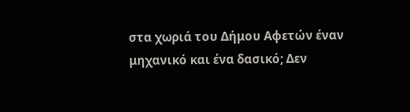στα χωριά του Δήμου Αφετών έναν μηχανικό και ένα δασικό; Δεν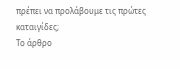πρέπει να προλάβουμε τις πρώτες καταιγίδες;
Το άρθρο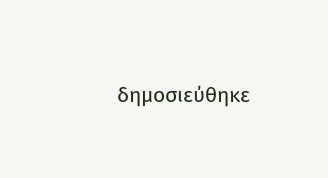δημοσιεύθηκε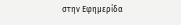στην Εφημερίδα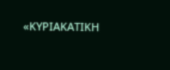«ΚΥΡΙΑΚΑΤΙΚΗ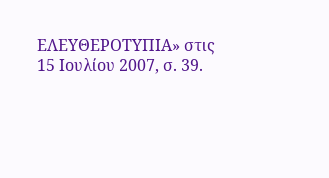ΕΛΕΥΘΕΡΟΤΥΠΙΑ» στις 15 Ιουλίου 2007, σ. 39.